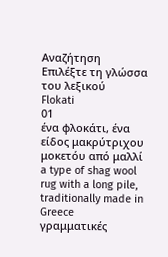Αναζήτηση
Επιλέξτε τη γλώσσα του λεξικού
Flokati
01
ένα φλοκάτι, ένα είδος μακρύτριχου μοκετόυ από μαλλί
a type of shag wool rug with a long pile, traditionally made in Greece
γραμματικές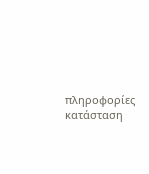πληροφορίες
κατάσταση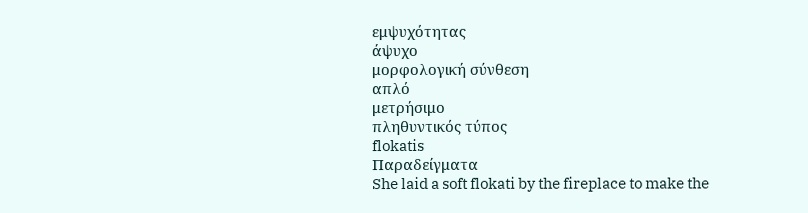εμψυχότητας
άψυχο
μορφολογική σύνθεση
απλό
μετρήσιμο
πληθυντικός τύπος
flokatis
Παραδείγματα
She laid a soft flokati by the fireplace to make the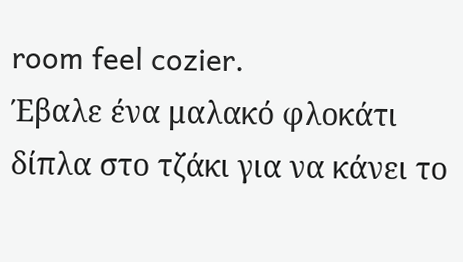room feel cozier.
Έβαλε ένα μαλακό φλοκάτι δίπλα στο τζάκι για να κάνει το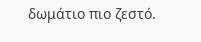δωμάτιο πιο ζεστό.